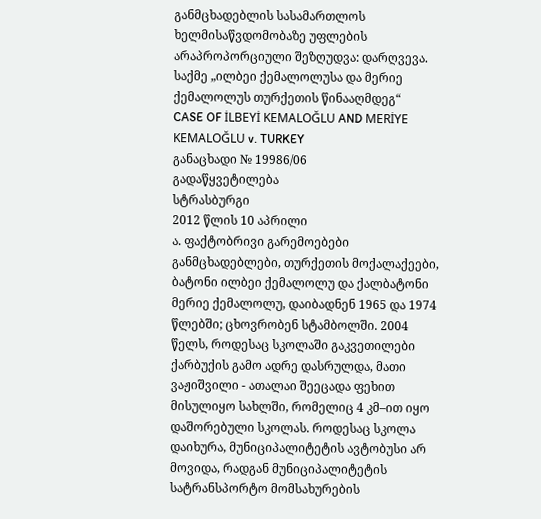განმცხადებლის სასამართლოს ხელმისაწვდომობაზე უფლების არაპროპორციული შეზღუდვა: დარღვევა.
საქმე „ილბეი ქემალოლუსა და მერიე ქემალოლუს თურქეთის წინააღმდეგ“
CASE OF İLBEYİ KEMALOĞLU AND MERİYE KEMALOĞLU v. TURKEY
განაცხადი № 19986/06
გადაწყვეტილება
სტრასბურგი
2012 წლის 10 აპრილი
ა. ფაქტობრივი გარემოებები
განმცხადებლები, თურქეთის მოქალაქეები, ბატონი ილბეი ქემალოლუ და ქალბატონი მერიე ქემალოლუ, დაიბადნენ 1965 და 1974 წლებში; ცხოვრობენ სტამბოლში. 2004 წელს, როდესაც სკოლაში გაკვეთილები ქარბუქის გამო ადრე დასრულდა, მათი ვაჟიშვილი - ათალაი შეეცადა ფეხით მისულიყო სახლში, რომელიც 4 კმ–ით იყო დაშორებული სკოლას. როდესაც სკოლა დაიხურა, მუნიციპალიტეტის ავტობუსი არ მოვიდა, რადგან მუნიციპალიტეტის სატრანსპორტო მომსახურების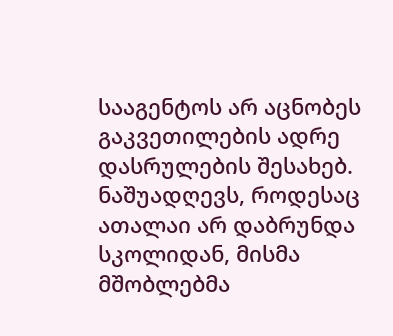სააგენტოს არ აცნობეს გაკვეთილების ადრე დასრულების შესახებ. ნაშუადღევს, როდესაც ათალაი არ დაბრუნდა სკოლიდან, მისმა მშობლებმა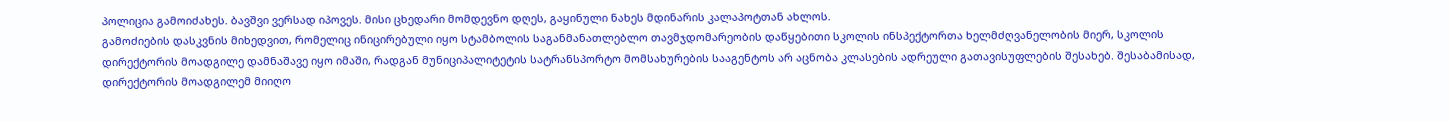პოლიცია გამოიძახეს. ბავშვი ვერსად იპოვეს. მისი ცხედარი მომდევნო დღეს, გაყინული ნახეს მდინარის კალაპოტთან ახლოს.
გამოძიების დასკვნის მიხედვით, რომელიც ინიცირებული იყო სტამბოლის საგანმანათლებლო თავმჯდომარეობის დაწყებითი სკოლის ინსპექტორთა ხელმძღვანელობის მიერ, სკოლის დირექტორის მოადგილე დამნაშავე იყო იმაში, რადგან მუნიციპალიტეტის სატრანსპორტო მომსახურების სააგენტოს არ აცნობა კლასების ადრეული გათავისუფლების შესახებ. შესაბამისად, დირექტორის მოადგილემ მიიღო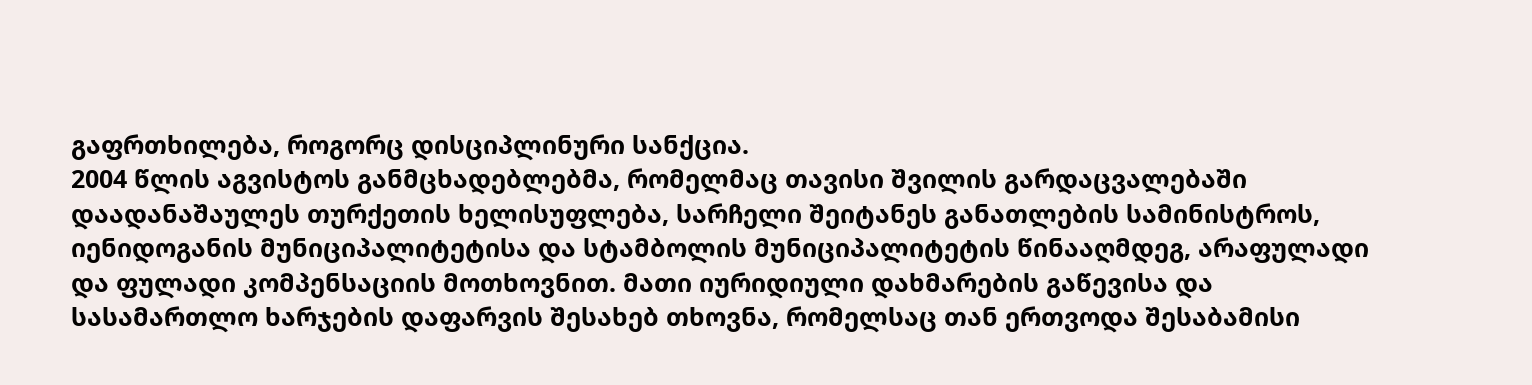გაფრთხილება, როგორც დისციპლინური სანქცია.
2004 წლის აგვისტოს განმცხადებლებმა, რომელმაც თავისი შვილის გარდაცვალებაში დაადანაშაულეს თურქეთის ხელისუფლება, სარჩელი შეიტანეს განათლების სამინისტროს, იენიდოგანის მუნიციპალიტეტისა და სტამბოლის მუნიციპალიტეტის წინააღმდეგ, არაფულადი და ფულადი კომპენსაციის მოთხოვნით. მათი იურიდიული დახმარების გაწევისა და სასამართლო ხარჯების დაფარვის შესახებ თხოვნა, რომელსაც თან ერთვოდა შესაბამისი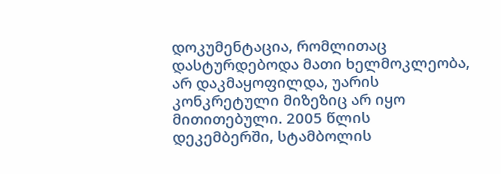დოკუმენტაცია, რომლითაც დასტურდებოდა მათი ხელმოკლეობა, არ დაკმაყოფილდა, უარის კონკრეტული მიზეზიც არ იყო მითითებული. 2005 წლის დეკემბერში, სტამბოლის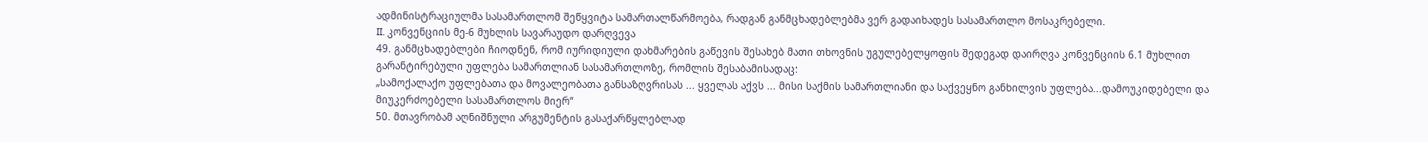ადმინისტრაციულმა სასამართლომ შეწყვიტა სამართალწარმოება, რადგან განმცხადებლებმა ვერ გადაიხადეს სასამართლო მოსაკრებელი.
II. კონვენციის მე-6 მუხლის სავარაუდო დარღვევა
49. განმცხადებლები ჩიოდნენ, რომ იურიდიული დახმარების გაწევის შესახებ მათი თხოვნის უგულებელყოფის შედეგად დაირღვა კონვენციის 6.1 მუხლით გარანტირებული უფლება სამართლიან სასამართლოზე, რომლის შესაბამისადაც:
„სამოქალაქო უფლებათა და მოვალეობათა განსაზღვრისას ... ყველას აქვს ... მისი საქმის სამართლიანი და საქვეყნო განხილვის უფლება...დამოუკიდებელი და მიუკერძოებელი სასამართლოს მიერ“
50. მთავრობამ აღნიშნული არგუმენტის გასაქარწყლებლად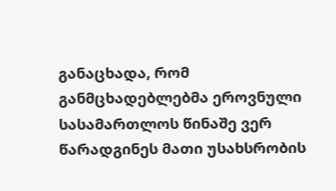განაცხადა, რომ განმცხადებლებმა ეროვნული სასამართლოს წინაშე ვერ წარადგინეს მათი უსახსრობის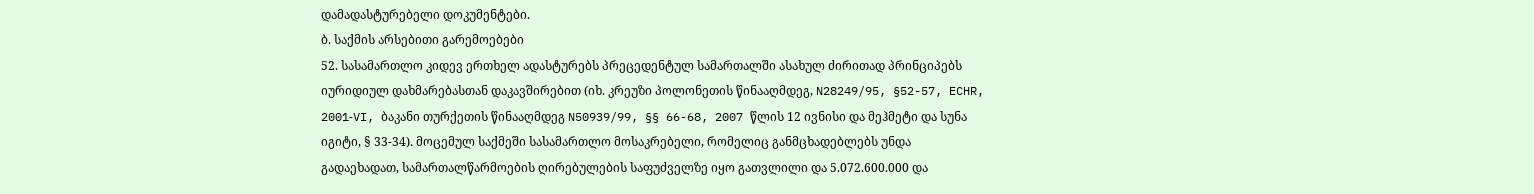დამადასტურებელი დოკუმენტები.
ბ. საქმის არსებითი გარემოებები
52. სასამართლო კიდევ ერთხელ ადასტურებს პრეცედენტულ სამართალში ასახულ ძირითად პრინციპებს იურიდიულ დახმარებასთან დაკავშირებით (იხ. კრეუზი პოლონეთის წინააღმდეგ, N28249/95, §52-57, ECHR, 2001‑VI, ბაკანი თურქეთის წინააღმდეგ N50939/99, §§ 66-68, 2007 წლის 12 ივნისი და მეჰმეტი და სუნა იგიტი, § 33-34). მოცემულ საქმეში სასამართლო მოსაკრებელი, რომელიც განმცხადებლებს უნდა გადაეხადათ, სამართალწარმოების ღირებულების საფუძველზე იყო გათვლილი და 5.072.600.000 და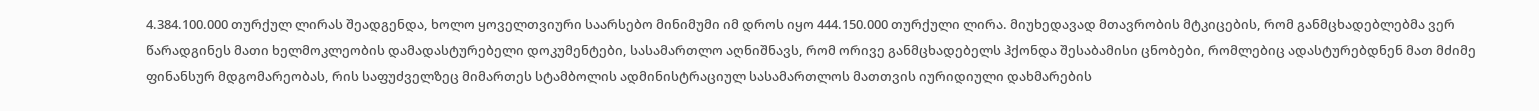4.384.100.000 თურქულ ლირას შეადგენდა, ხოლო ყოველთვიური საარსებო მინიმუმი იმ დროს იყო 444.150.000 თურქული ლირა. მიუხედავად მთავრობის მტკიცების, რომ განმცხადებლებმა ვერ წარადგინეს მათი ხელმოკლეობის დამადასტურებელი დოკუმენტები, სასამართლო აღნიშნავს, რომ ორივე განმცხადებელს ჰქონდა შესაბამისი ცნობები, რომლებიც ადასტურებდნენ მათ მძიმე ფინანსურ მდგომარეობას, რის საფუძველზეც მიმართეს სტამბოლის ადმინისტრაციულ სასამართლოს მათთვის იურიდიული დახმარების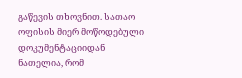გაწევის თხოვნით. სათაო ოფისის მიერ მოწოდებული დოკუმენტაციიდან ნათელია, რომ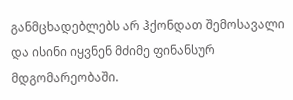განმცხადებლებს არ ჰქონდათ შემოსავალი და ისინი იყვნენ მძიმე ფინანსურ მდგომარეობაში.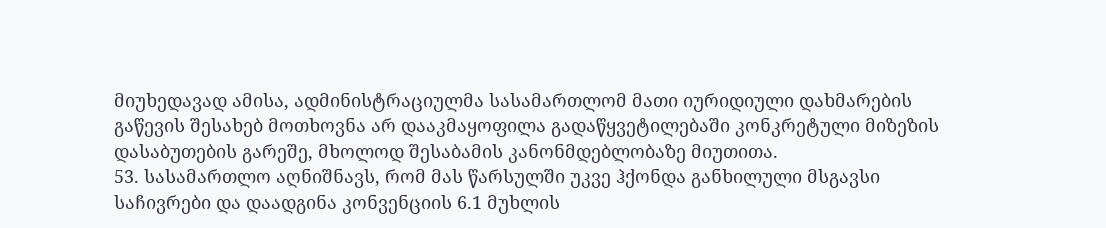მიუხედავად ამისა, ადმინისტრაციულმა სასამართლომ მათი იურიდიული დახმარების გაწევის შესახებ მოთხოვნა არ დააკმაყოფილა გადაწყვეტილებაში კონკრეტული მიზეზის დასაბუთების გარეშე, მხოლოდ შესაბამის კანონმდებლობაზე მიუთითა.
53. სასამართლო აღნიშნავს, რომ მას წარსულში უკვე ჰქონდა განხილული მსგავსი საჩივრები და დაადგინა კონვენციის 6.1 მუხლის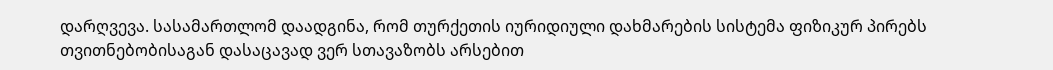დარღვევა. სასამართლომ დაადგინა, რომ თურქეთის იურიდიული დახმარების სისტემა ფიზიკურ პირებს თვითნებობისაგან დასაცავად ვერ სთავაზობს არსებით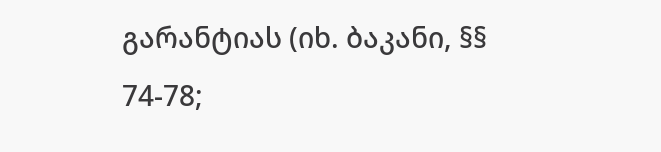გარანტიას (იხ. ბაკანი, §§ 74-78;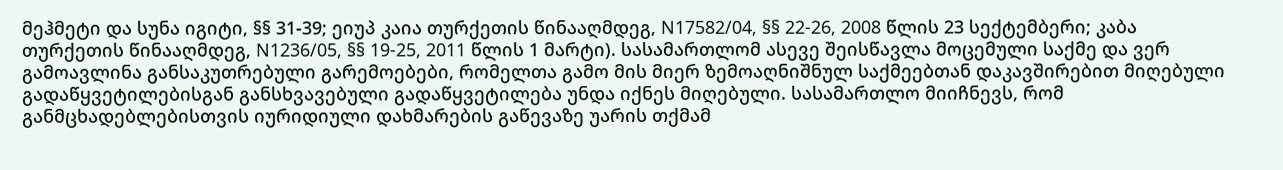მეჰმეტი და სუნა იგიტი, §§ 31-39; ეიუპ კაია თურქეთის წინააღმდეგ, N17582/04, §§ 22-26, 2008 წლის 23 სექტემბერი; კაბა თურქეთის წინააღმდეგ, N1236/05, §§ 19-25, 2011 წლის 1 მარტი). სასამართლომ ასევე შეისწავლა მოცემული საქმე და ვერ გამოავლინა განსაკუთრებული გარემოებები, რომელთა გამო მის მიერ ზემოაღნიშნულ საქმეებთან დაკავშირებით მიღებული გადაწყვეტილებისგან განსხვავებული გადაწყვეტილება უნდა იქნეს მიღებული. სასამართლო მიიჩნევს, რომ განმცხადებლებისთვის იურიდიული დახმარების გაწევაზე უარის თქმამ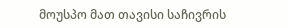მოუსპო მათ თავისი საჩივრის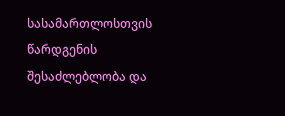სასამართლოსთვის წარდგენის შესაძლებლობა და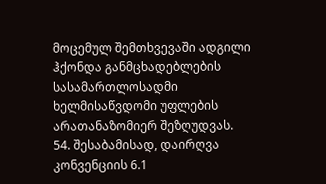მოცემულ შემთხვევაში ადგილი ჰქონდა განმცხადებლების სასამართლოსადმი ხელმისაწვდომი უფლების არათანაზომიერ შეზღუდვას.
54. შესაბამისად, დაირღვა კონვენციის 6.1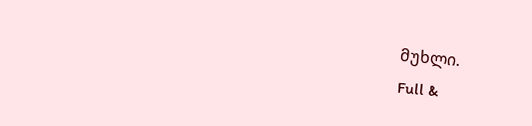მუხლი.
Full &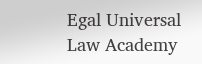Egal Universal Law Academy